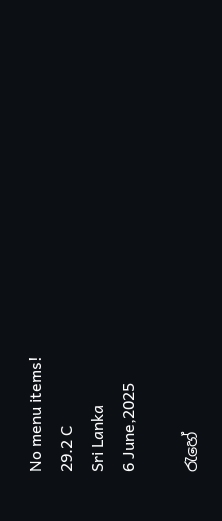No menu items!
29.2 C
Sri Lanka
6 June,2025

රැහේ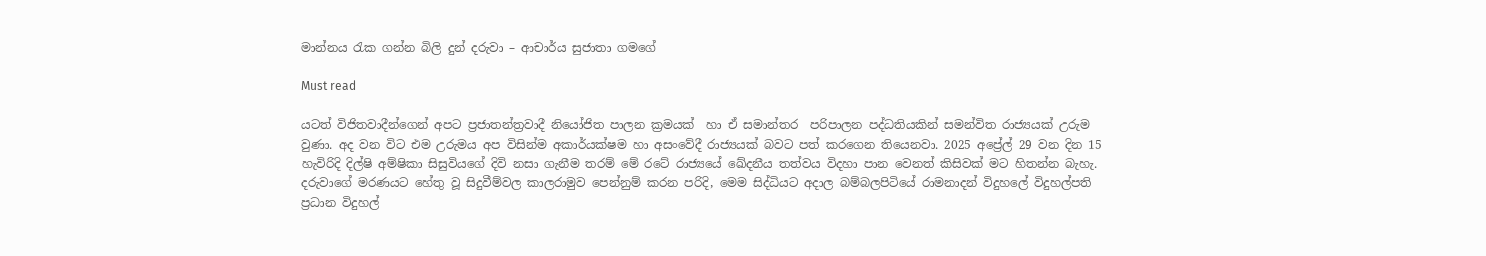මාන්නය රැක ගන්න බිලි දුන් දරුවා – ආචාර්ය සුජාතා ගමගේ

Must read

යටත් විජිතවාදීන්ගෙන් අපට ප්‍රජාතන්ත්‍රවාදී නියෝජිත පාලන ක්‍රමයක්  හා ඒ සමාන්තර  පරිපාලන පද්ධතියකින් සමන්විත රාජ්‍යයක් උරුම වුණා. අද වන විට එම උරුමය අප විසින්ම අකාර්යක්ෂම හා අසංවේදී රාජ්‍යයක් බවට පත් කරගෙන තියෙනවා. 2025 අප්‍රේල් 29 වන දින 15 හැවිරිදි දිල්ෂි අම්ෂිකා සිසුවියගේ දිවි නසා ගැනීම තරම් මේ රටේ රාජ්‍යයේ ඛේදනීය තත්වය විදහා පාන වෙනත් කිසිවක් මට හිතන්න බැහැ.
දරුවාගේ මරණයට හේතු වූ සිදුවීම්වල කාලරාමුව පෙන්නුම් කරන පරිදි, මෙම සිද්ධියට අදාල බම්බලපිටියේ රාමනාදන් විදුහලේ විදුහල්පති ප්‍රධාන විදුහල්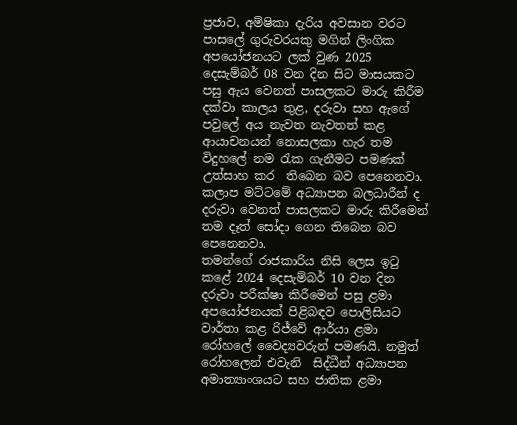ප්‍රජාව, අම්ෂිකා දැරිය අවසාන වරට පාසලේ ගුරුවරයකු මගින් ලිංගික අපයෝජනයට ලක් වුණ 2025 දෙසැම්බර් 08 වන දින සිට මාසයකට පසු ඇය වෙනත් පාසලකට මාරු කිරීම දක්වා කාලය තුළ, දරුවා සහ ඇගේ පවුලේ අය නැවත නැවතත් කළ ආයාචනයන් නොසලකා හැර තම  විදුහලේ නම රැක ගැනීමට පමණක් උත්සාහ කර  තිබෙන බව පෙනෙනවා.  කලාප මට්ටමේ අධ්‍යාපන බලධාරීන් ද දරුවා වෙනත් පාසලකට මාරු කිරීමෙන් තම දෑත් සෝදා ගෙන තිබෙන බව පෙනෙනවා.
තමන්ගේ රාජකාරිය නිසි ලෙස ඉටු කළේ 2024 දෙසැම්බර් 10 වන දින දරුවා පරීක්ෂා කිරීමෙන් පසු ළමා අපයෝජනයක් පිළිබඳව පොලිසියට වාර්තා කළ රිජ්වේ ආර්යා ළමා රෝහලේ වෛද්‍යවරුන් පමණයි. නමුත් රෝහලෙන් එවැනි  සිද්ධීන් අධ්‍යාපන අමාත්‍යාංශයට සහ ජාතික ළමා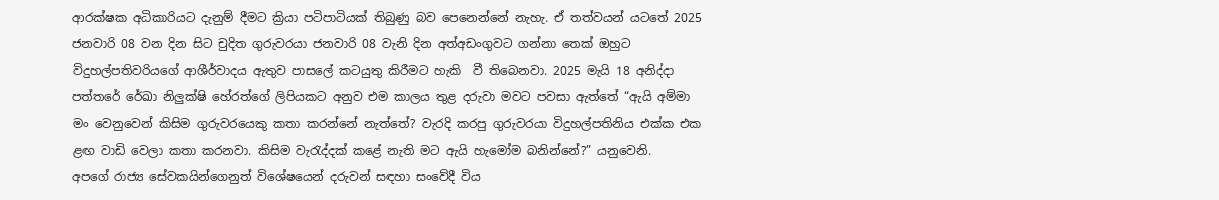ආරක්ෂක අධිකාරියට දැනුම් දීමට ක්‍රියා පටිපාටියක් තිබුණු බව පෙනෙන්නේ නැහැ. ඒ තත්වයන් යටතේ 2025 ජනවාරි 08 වන දින සිට චුදිත ගුරුවරයා ජනවාරි 08 වැනි දින අත්අඩංගුවට ගන්නා තෙක් ඔහුට විදුහල්පතිවරියගේ ආශීර්වාදය ඇතුව පාසලේ කටයුතු කිරීමට හැකි  වී තිබෙනවා. 2025 මැයි 18 අනිද්දා පත්තරේ රේඛා නිලු‍ක්ෂි හේරත්ගේ ලිපියකට අනුව එම කාලය තුළ දරුවා මවට පවසා ඇත්තේ “ඇයි අම්මා මං වෙනුවෙන් කිසිම ගුරුවරයෙකු කතා කරන්නේ නැත්තේ? වැරදි කරපු ගුරුවරයා විදුහල්පතිනිය එක්ක එක ළඟ වාඩි වෙලා කතා කරනවා. කිසිම වැරැද්දක් කළේ නැති මට ඇයි හැමෝම බනින්නේ?” යනුවෙනි.
අපගේ රාජ්‍ය සේවකයින්ගෙනුත් විශේෂයෙන් දරුවන් සඳහා සංවේදී විය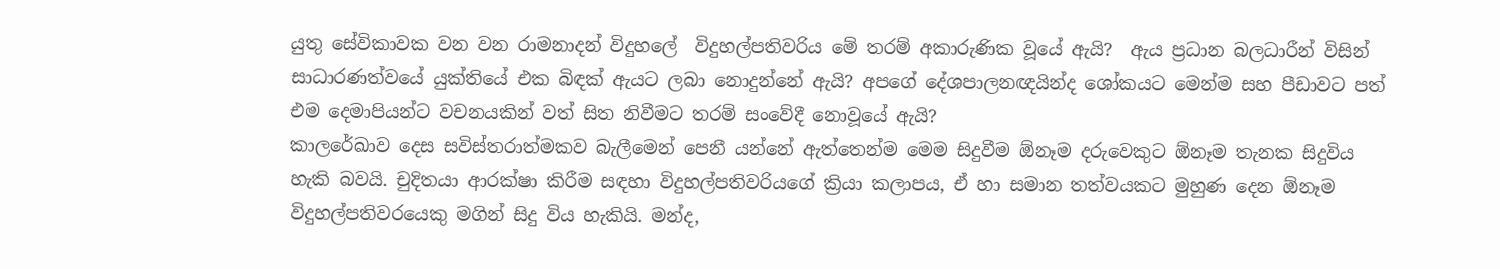යුතු සේවිකාවක වන වන රාමනාදන් විදුහලේ  විදුහල්පතිවරිය මේ තරම් අකාරුණික වූයේ ඇයි?  ඇය ප්‍රධාන බලධාරීන් විසින් සාධාරණත්වයේ යුක්තියේ එක බිඳක් ඇයට ලබා නොදුන්නේ ඇයි? අපගේ දේශපාලනඥයින්ද ශෝකයට මෙන්ම සහ පීඩාවට පත් එම දෙමාපියන්ට වචනයකින් වත් සිත නිවීමට තරම් සංවේදී නොවූයේ ඇයි?
කාලරේඛාව දෙස සවිස්තරාත්මකව බැලීමෙන් පෙනී යන්නේ ඇත්තෙන්ම මෙම සිදුවීම ඕනෑම දරුවෙකුට ඕනෑම තැනක සිදුවිය හැකි බවයි. චුදිතයා ආරක්ෂා කිරීම සඳහා විදුහල්පතිවරියගේ ක්‍රියා කලාපය, ඒ හා සමාන තත්වයකට මුහුණ දෙන ඕනෑම විදුහල්පතිවරයෙකු මගින් සිදු විය හැකියි. මන්ද,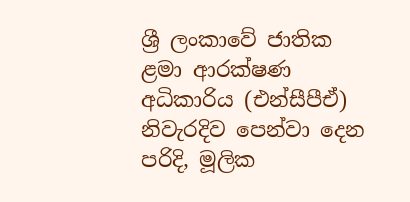ශ්‍රී ලංකාවේ ජාතික ළමා ආරක්ෂණ අධිකාරිය (එන්සීපීඒ) නිවැරදිව පෙන්වා දෙන පරිදි, මූලික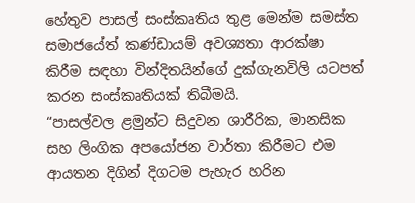හේතුව පාසල් සංස්කෘතිය තුළ මෙන්ම සමස්ත සමාජයේත් කණ්ඩායම් අවශ්‍යතා ආරක්ෂා කිරීම සඳහා වින්දිතයින්ගේ දුක්ගැනවිලි යටපත් කරන සංස්කෘතියක් තිබීමයි.
“පාසල්වල ළමුන්ට සිදුවන ශාරීරික, මානසික සහ ලිංගික අපයෝජන වාර්තා කිරීමට එම ආයතන දිගින් දිගටම පැහැර හරින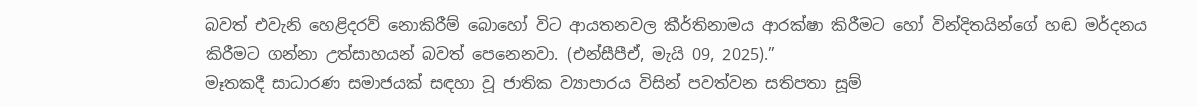බවත් එවැනි හෙළිදරව් නොකිරීම් බොහෝ විට ආයතනවල කීර්තිනාමය ආරක්ෂා කිරීමට හෝ වින්දිතයින්ගේ හඬ මර්දනය කිරීමට ගන්නා උත්සාහයන් බවත් පෙනෙනවා. (එන්සීපීඒ, මැයි 09, 2025).”
මෑතකදී සාධාරණ සමාජයක් සඳහා වූ ජාතික ව්‍යාපාරය විසින් පවත්වන සතිපතා සූම්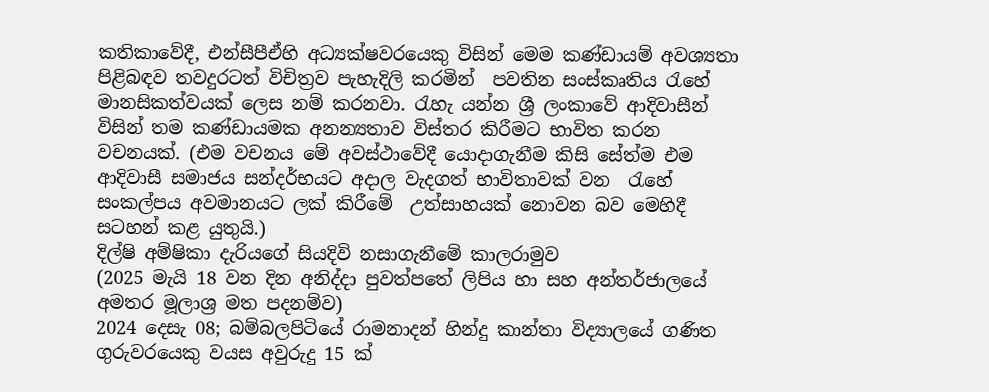කතිකාවේදී, එන්සීපීඒහි අධ්‍යක්ෂවරයෙකු විසින් මෙම කණ්ඩායම් අවශ්‍යතා පිළිබඳව තවදුරටත් විචිත්‍රව පැහැදිලි කරමින්  පවතින සංස්කෘතිය රැහේ මානසිකත්වයක් ලෙස නම් කරනවා. රැහැ යන්න ශ්‍රී ලංකාවේ ආදිවාසීන් විසින් තම කණ්ඩායමක අනන්‍යතාව විස්තර කිරීමට භාවිත කරන වචනයක්. (එම වචනය මේ අවස්ථාවේදී යොදාගැනීම කිසි සේත්ම එම ආදිවාසී සමාජය සන්දර්භයට අදාල වැදගත් භාවිතාවක් වන  රැහේ සංකල්පය අවමානයට ලක් කිරීමේ  උත්සාහයක් නොවන බව මෙහිදී සටහන් කළ යුතුයි.)
දිල්ෂි අම්ෂිකා දැරියගේ සියදිවි නසාගැනීමේ කාලරාමුව
(2025 මැයි 18 වන දින අනිද්දා පුවත්පතේ ලිපිය හා සහ අන්තර්ජාලයේ අමතර මූලාශ්‍ර මත පදනම්ව)
2024 දෙසැ 08; බම්බලපිටියේ රාමනාදන් හින්දු කාන්තා විද්‍යාලයේ ගණිත ගුරුවරයෙකු වයස අවුරුදු 15 ක්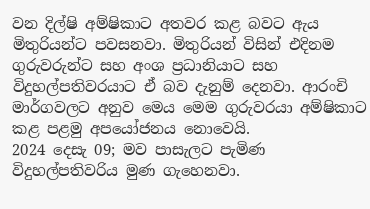වන දිල්ෂි අම්ෂිකාට අතවර කළ බවට ඇය මිතුරියන්ට පවසනවා. මිතුරියන් විසින් එදිනම ගුරුවරුන්ට සහ අංශ ප්‍රධානියාට සහ විදුහල්පතිවරයාට ඒ බව දැනුම් දෙනවා. ආරංචි මාර්ගවලට අනුව මෙය මෙම ගුරුවරයා අම්ෂිකාට කළ පළමු අපයෝජනය නොවෙයි.
2024 දෙසැ 09; මව පාසැලට පැමිණ විදුහල්පතිවරිය මුණ ගැහෙනවා.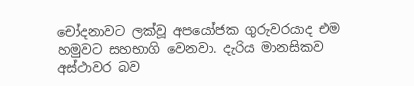චෝදනාවට ලක්වූ අපයෝජක ගුරුවරයාද එම හමුවට සහභාගි වෙනවා. දැරිය මානසිකව අස්ථාවර බව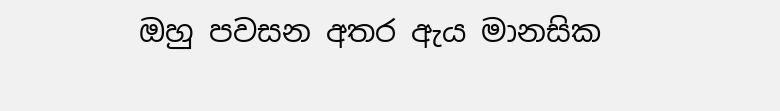ඔහු පවසන අතර ඇය මානසික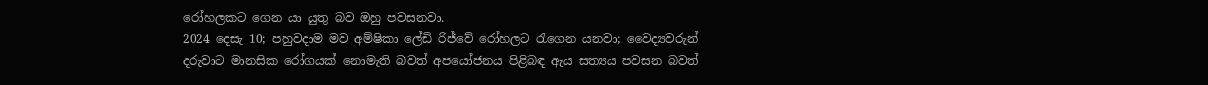රෝහලකට ගෙන යා යුතු බව ඔහු පවසනවා.
2024 දෙසැ 10; පහුවදාම මව අම්ෂිකා ලේඩි රිජ්වේ රෝහලට රැගෙන යනවා; වෛද්‍යවරුන් දරුවාට මානසික රෝගයක් නොමැති බවත් අපයෝජනය පිළිබඳ ඇය සත්‍යය පවසන බවත්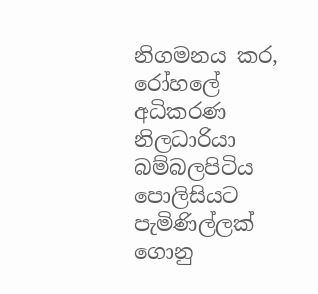නිගමනය කර, රෝහලේ අධිකරණ නිලධාරියා බම්බලපිටිය පොලිසියට පැමිණිල්ලක් ගොනු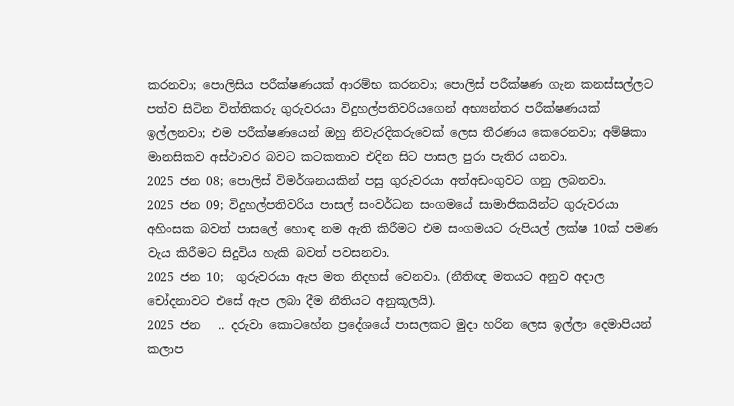කරනවා; පොලිසිය පරීක්ෂණයක් ආරම්භ කරනවා; පොලිස් පරීක්ෂණ ගැන කනස්සල්ලට පත්ව සිටින විත්තිකරු ගුරුවරයා විදුහල්පතිවරියගෙන් අභ්‍යන්තර පරීක්ෂණයක් ඉල්ලනවා; එම පරීක්ෂණයෙන් ඔහු නිවැරදිකරුවෙක් ලෙස තීරණය කෙරෙනවා; අම්ෂිකා මානසිකව අස්ථාවර බවට කටකතාව එදින සිට පාසල පුරා පැතිර යනවා.
2025 ජන 08; පොලිස් විමර්ශනයකින් පසු ගුරුවරයා අත්අඩංගුවට ගනු ලබනවා.
2025 ජන 09; විදුහල්පතිවරිය පාසල් සංවර්ධන සංගමයේ සාමාජිකයින්ට ගුරුවරයා අහිංසක බවත් පාසලේ හොඳ නම ඇති කිරීමට එම සංගමයට රුපියල් ලක්ෂ 10ක් පමණ වැය කිරීමට සිදුවිය හැකි බවත් පවසනවා.
2025 ජන 10;  ගුරුවරයා ඇප මත නිදහස් වෙනවා. (නීතිඥ මතයට අනුව අදාල චෝදනාවට එසේ ඇප ලබා දීම නීතියට අනුකූලයි).
2025 ජන   .. දරුවා කොටහේන ප්‍රදේශයේ පාසලකට මුදා හරින ලෙස ඉල්ලා දෙමාපියන් කලාප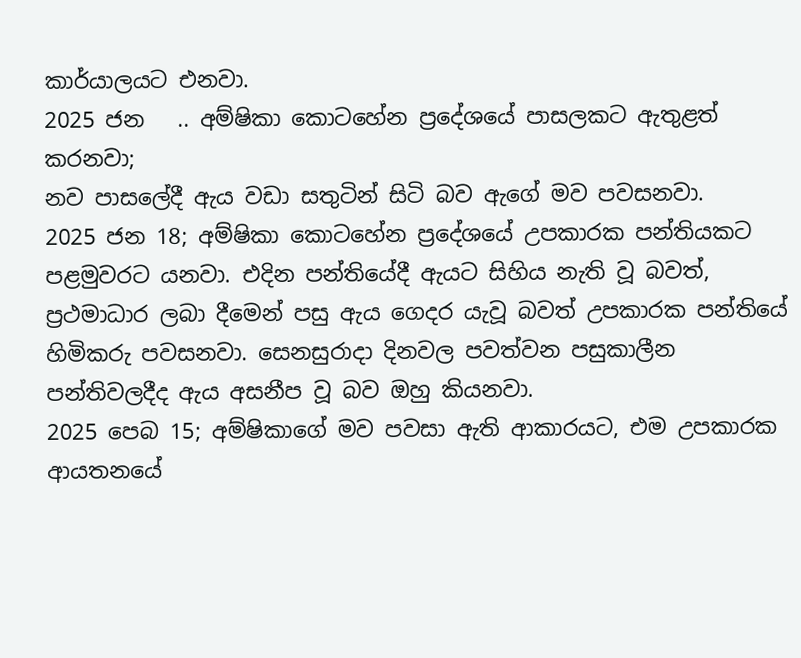කාර්යාලයට එනවා.
2025 ජන   .. අම්ෂිකා කොටහේන ප්‍රදේශයේ පාසලකට ඇතුළත් කරනවා;
නව පාසලේදී ඇය වඩා සතුටින් සිටි බව ඇගේ මව පවසනවා.
2025 ජන 18; අම්ෂිකා කොටහේන ප්‍රදේශයේ උපකාරක පන්තියකට පළමුවරට යනවා. එදින පන්තියේදී ඇයට සිහිය නැති වූ බවත්, ප්‍රථමාධාර ලබා දීමෙන් පසු ඇය ගෙදර යැවූ බවත් උපකාරක පන්තියේ හිමිකරු පවසනවා. සෙනසුරාදා දිනවල පවත්වන පසුකාලීන පන්තිවලදීද ඇය අසනීප වූ බව ඔහු කියනවා.
2025 පෙබ 15; අම්ෂිකාගේ මව පවසා ඇති ආකාරයට, එම උපකාරක ආයතනයේ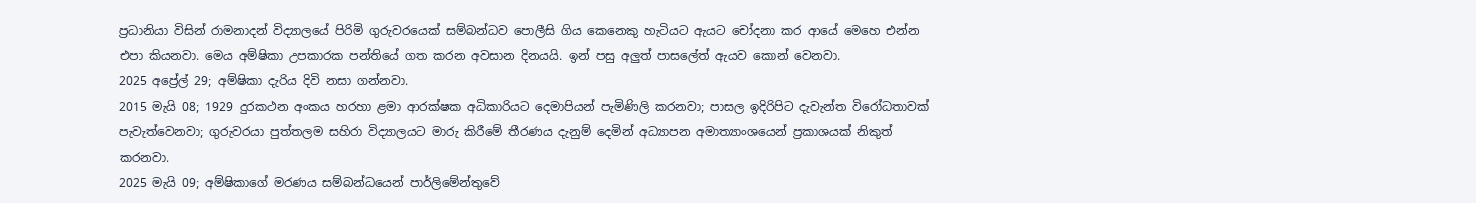ප්‍රධානියා විසින් රාමනාදන් විද්‍යාලයේ පිරිමි ගුරුවරයෙක් සම්බන්ධව පොලීසි ගිය කෙනෙකු හැටියට ඇයට චෝදනා කර ආයේ මෙහෙ එන්න එපා කියනවා. මෙය අම්ෂිකා උපකාරක පන්තියේ ගත කරන අවසාන දිනයයි. ඉන් පසු අලුත් පාසලේත් ඇයව කොන් වෙනවා.
2025 අප්‍රේල් 29; අම්ෂිකා දැරිය දිවි නසා ගන්නවා.
2015 මැයි 08; 1929 දුරකථන අංකය හරහා ළමා ආරක්ෂක අධිකාරියට දෙමාපියන් පැමිණිලි කරනවා; පාසල ඉදිරිපිට දැවැන්ත විරෝධතාවක් පැවැත්වෙනවා; ගුරුවරයා පුත්තලම සහිරා විද්‍යාලයට මාරු කිරීමේ තීරණය දැනුම් දෙමින් අධ්‍යාපන අමාත්‍යාංශයෙන් ප්‍රකාශයක් නිකුත් කරනවා.
2025 මැයි 09; අම්ෂිකාගේ මරණය සම්බන්ධයෙන් පාර්ලිමේන්තුවේ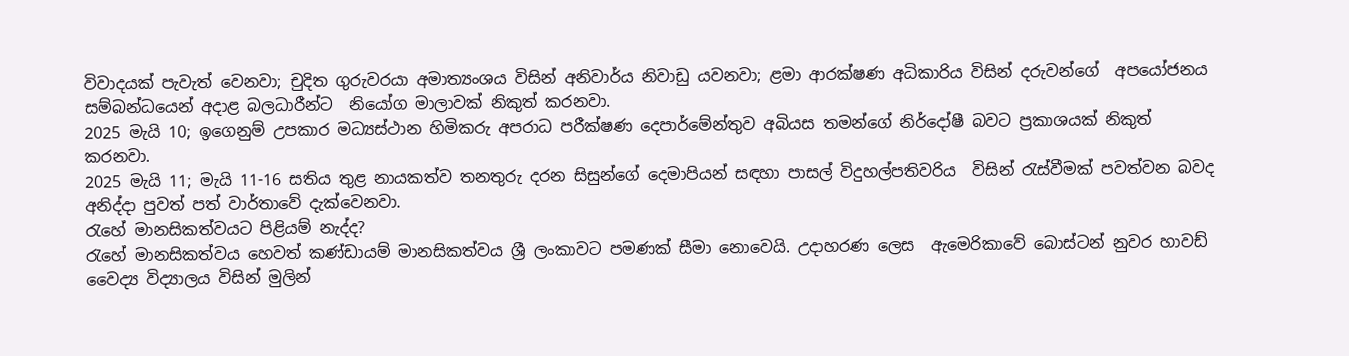විවාදයක් පැවැත් වෙනවා; චුදිත ගුරුවරයා අමාත්‍යංශය විසින් අනිවාර්ය නිවාඩු යවනවා; ළමා ආරක්ෂණ අධිකාරිය විසින් දරුවන්ගේ  අපයෝජනය සම්බන්ධයෙන් අදාළ බලධාරීන්ට  නියෝග මාලාවක් නිකුත් කරනවා.
2025 මැයි 10; ඉගෙනුම් උපකාර මධ්‍යස්ථාන හිමිකරු අපරාධ පරීක්ෂණ දෙපාර්මේන්තුව අබියස තමන්ගේ නිර්දෝෂී බවට ප්‍රකාශයක් නිකුත් කරනවා.
2025 මැයි 11; මැයි 11-16 සතිය තුළ නායකත්ව තනතුරු දරන සිසුන්ගේ දෙමාපියන් සඳහා පාසල් විදුහල්පතිවරිය  විසින් රැස්වීමක් පවත්වන බවද අනිද්දා පුවත් පත් වාර්තාවේ දැක්වෙනවා.
රැහේ මානසිකත්වයට පිළියම් නැද්ද?
රැහේ මානසිකත්වය හෙවත් කණ්ඩායම් මානසිකත්වය ශ්‍රී ලංකාවට පමණක් සීමා නොවෙයි. උදාහරණ ලෙස  ඇමෙරිකාවේ බොස්ටන් නුවර හාවඩ් වෛද්‍ය විද්‍යාලය විසින් මුලින්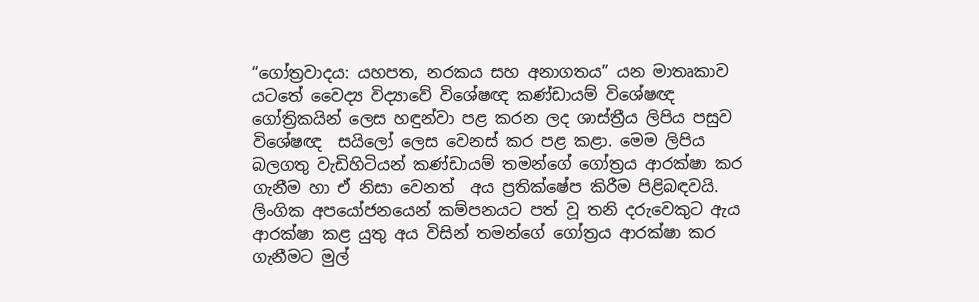“ගෝත්‍රවාදය: යහපත, නරකය සහ අනාගතය” යන මාතෘකාව යටතේ වෛද්‍ය විද්‍යාවේ විශේෂඥ කණ්ඩායම් විශේෂඥ ගෝත්‍රිකයින් ලෙස හඳුන්වා පළ කරන ලද ශාස්ත්‍රීය ලිපිය පසුව විශේෂඥ  සයිලෝ ලෙස වෙනස් කර පළ කළා. මෙම ලිපිය  බලගතු වැඩිහිටියන් කණ්ඩායම් තමන්ගේ ගෝත්‍රය ආරක්ෂා කර ගැනීම හා ඒ නිසා වෙනත්  අය ප්‍රතික්ෂේප කිරීම පිළිබඳවයි. ලිංගික අපයෝජනයෙන් කම්පනයට පත් වූ තනි දරුවෙකුට ඇය ආරක්ෂා කළ යුතු අය විසින් තමන්ගේ ගෝත්‍රය ආරක්ෂා කර ගැනීමට මුල්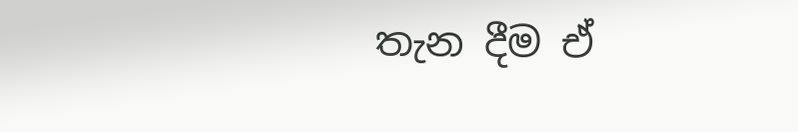තැන දීම ඒ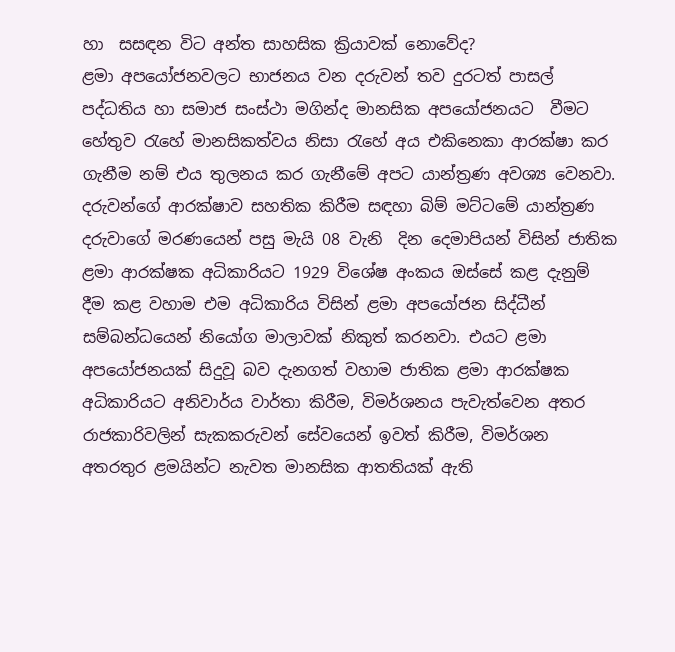හා  සසඳන විට අන්ත සාහසික ක්‍රියාවක් නොවේද?
ළමා අපයෝජනවලට භාජනය වන දරුවන් තව දුරටත් පාසල් පද්ධතිය හා සමාජ සංස්ථා මගින්ද මානසික අපයෝජනයට  වීමට හේතුව රැහේ මානසිකත්වය නිසා රැහේ අය එකිනෙකා ආරක්ෂා කර ගැනීම නම් එය තුලනය කර ගැනීමේ අපට යාන්ත්‍රණ අවශ්‍ය වෙනවා.
දරුවන්ගේ ආරක්ෂාව සහතික කිරීම සඳහා බිම් මට්ටමේ යාන්ත්‍රණ
දරුවාගේ මරණයෙන් පසු මැයි 08 වැනි  දින දෙමාපියන් විසින් ජාතික ළමා ආරක්ෂක අධිකාරියට 1929 විශේෂ අංකය ඔස්සේ කළ දැනුම් දීම කළ වහාම එම අධිකාරිය විසින් ළමා අපයෝජන සිද්ධීන් සම්බන්ධයෙන් නියෝග මාලාවක් නිකුත් කරනවා. එයට ළමා අපයෝජනයක් සිදුවූ බව දැනගත් වහාම ජාතික ළමා ආරක්ෂක අධිකාරියට අනිවාර්ය වාර්තා කිරීම, විමර්ශනය පැවැත්වෙන අතර රාජකාරිවලින් සැකකරුවන් සේවයෙන් ඉවත් කිරීම, විමර්ශන අතරතුර ළමයින්ට නැවත මානසික ආතතියක් ඇති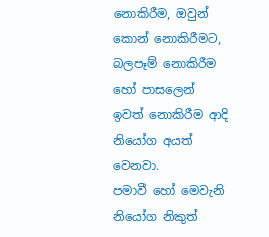නොකිරීම, ඔවුන් කොන් නොකිරීමට, බලපෑම් නොකිරීම හෝ පාසලෙන් ඉවත් නොකිරීම ආදි නියෝග අයත් වෙනවා.
පමාවී හෝ මෙවැනි නියෝග නිකුත්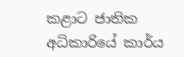කළාට ජාතික අධිකාරියේ කාර්ය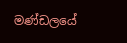මණ්ඩලයේ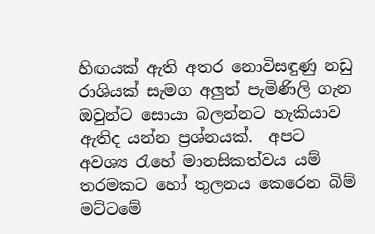හිඟයක් ඇති අතර නොවිසඳුණු නඩු රාශියක් සැමග අලු‍ත් පැමිණිලි ගැන ඔවුන්ට සොයා බලන්නට හැකියාව ඇතිද යන්න ප්‍රශ්නයක්.  අපට අවශ්‍ය රැහේ මානසිකත්වය යම් තරමකට හෝ තුලනය කෙරෙන බිම් මට්ටමේ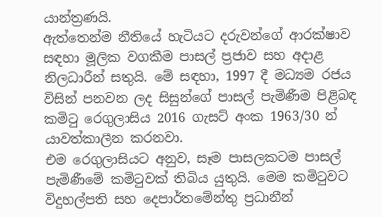යාන්ත්‍රණයි.
ඇත්තෙන්ම නීතියේ හැටියට දරුවන්ගේ ආරක්ෂාව සඳහා මූලික වගකීම පාසල් ප්‍රජාව සහ අදාළ නිලධාරීන් සතුයි. මේ සඳහා, 1997 දී මධ්‍යම රජය විසින් පනවන ලද සිසුන්ගේ පාසල් පැමිණීම පිළිබඳ කමිටු රෙගුලාසිය 2016 ගැසට් අංක 1963/30 න් යාවත්කාලීන කරනවා.
එම රෙගුලාසියට අනුව, සෑම පාසලකටම පාසල් පැමිණීමේ කමිටුවක් තිබිය යුතුයි. මෙම කමිටුවට විදුහල්පති සහ දෙපාර්තමේන්තු ප්‍රධානීන්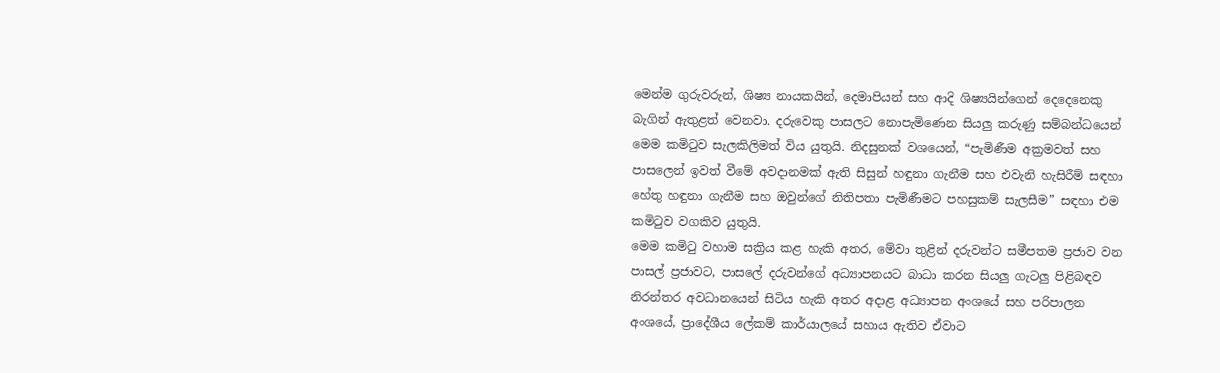මෙන්ම ගුරුවරුන්, ශිෂ්‍ය නායකයින්, දෙමාපියන් සහ ආදි ශිෂ්‍යයින්ගෙන් දෙදෙනෙකු බැගින් ඇතුළත් වෙනවා. දරුවෙකු පාසලට නොපැමිණෙන සියලු‍ කරුණු සම්බන්ධයෙන් මෙම කමිටුව සැලකිලිමත් විය යුතුයි. නිදසුනක් වශයෙන්, “පැමිණීම අක්‍රමවත් සහ පාසලෙන් ඉවත් වීමේ අවදානමක් ඇති සිසුන් හඳුනා ගැනීම සහ එවැනි හැසිරීම් සඳහා හේතු හඳුනා ගැනීම සහ ඔවුන්ගේ නිතිපතා පැමිණීමට පහසුකම් සැලසීම” සඳහා එම කමිටුව වගකිව යුතුයි.
මෙම කමිටු වහාම සක්‍රිය කළ හැකි අතර, මේවා තුළින් දරුවන්ට සමීපතම ප්‍රජාව වන පාසල් ප්‍රජාවට, පාසලේ දරුවන්ගේ අධ්‍යාපනයට බාධා කරන සියලු‍ ගැටලු පිළිබඳව නිරන්තර අවධානයෙන් සිටිය හැකි අතර අදාළ අධ්‍යාපන අංශයේ සහ පරිපාලන අංශයේ, ප්‍රාදේශීය ලේකම් කාර්යාලයේ සහාය ඇතිව ඒවාට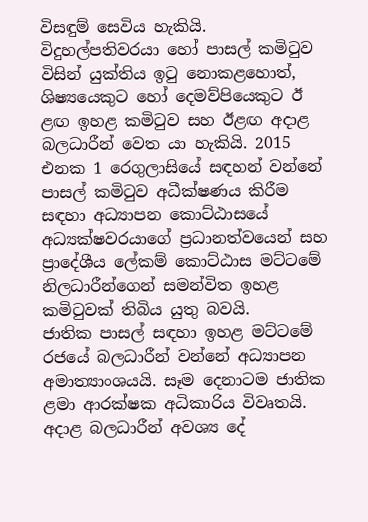විසඳුම් සෙවිය හැකියි.
විදුහල්පතිවරයා හෝ පාසල් කමිටුව විසින් යුක්තිය ඉටු නොකළහොත්, ශිෂ්‍යයෙකුට හෝ දෙමව්පියෙකුට ඊ ළඟ ඉහළ කමිටුව සහ ඊළඟ අදාළ බලධාරීන් වෙත යා හැකියි. 2015 එනක 1 රෙගුලාසියේ සඳහන් වන්නේ පාසල් කමිටුව අධීක්ෂණය කිරීම සඳහා අධ්‍යාපන කොට්ඨාසයේ අධ්‍යක්ෂවරයාගේ ප්‍රධානත්වයෙන් සහ ප්‍රාදේශීය ලේකම් කොට්ඨාස මට්ටමේ නිලධාරීන්ගෙන් සමන්විත ඉහළ කමිටුවක් තිබිය යුතු බවයි.
ජාතික පාසල් සඳහා ඉහළ මට්ටමේ රජයේ බලධාරීන් වන්නේ අධ්‍යාපන අමාත්‍යාංශයයි. සෑම දෙනාටම ජාතික ළමා ආරක්ෂක අධිකාරිය විවෘතයි. අදාළ බලධාරීන් අවශ්‍ය දේ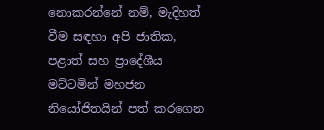නොකරන්නේ නම්, මැදිහත් වීම සඳහා අපි ජාතික, පළාත් සහ ප්‍රාදේශීය මට්ටමින් මහජන නියෝජිතයින් පත් කරගෙන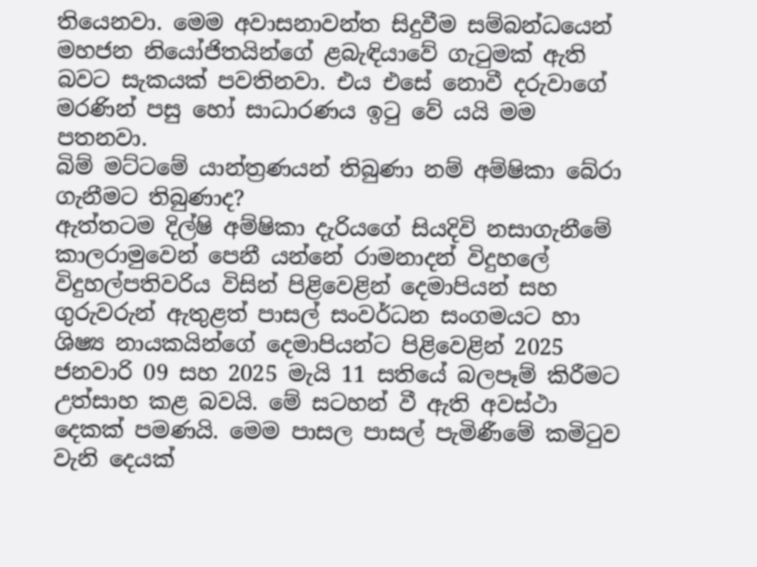තියෙනවා. මෙම අවාසනාවන්ත සිදුවීම සම්බන්ධයෙන් මහජන නියෝජිතයින්ගේ ළබැඳියාවේ ගැටුමක් ඇති බවට සැකයක් පවතිනවා. එය එසේ නොවී දරුවාගේ මරණින් පසු හෝ සාධාරණය ඉටු වේ යයි මම පතනවා.
බිම් මට්ටමේ යාන්ත්‍රණයන් තිබුණා නම් අම්ෂිකා බේරා ගැනීමට තිබුණාද?
ඇත්තටම දිල්ෂි අම්ෂිකා දැරියගේ සියදිවි නසාගැනීමේ කාලරාමුවෙන් පෙනී යන්නේ රාමනාදන් විදුහලේ  විදුහල්පතිවරිය විසින් පිළිවෙළින් දෙමාපියන් සහ ගුරුවරුන් ඇතුළත් පාසල් සංවර්ධන සංගමයට හා ශිෂ්‍ය නායකයින්ගේ දෙමාපියන්ට පිළිවෙළින් 2025 ජනවාරි 09 සහ 2025 මැයි 11 සතියේ බලපෑම් කිරීමට උත්සාහ කළ බවයි. මේ සටහන් වී ඇති අවස්ථා දෙකක් පමණයි. මෙම පාසල පාසල් පැමිණීමේ කමිටුව වැනි දෙයක්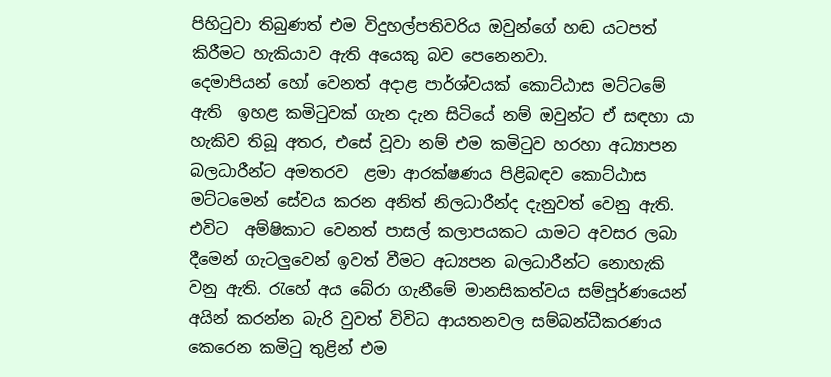පිහිටුවා තිබුණත් එම විදුහල්පතිවරිය ඔවුන්ගේ හඬ යටපත් කිරීමට හැකියාව ඇති අයෙකු බව පෙනෙනවා.
දෙමාපියන් හෝ වෙනත් අදාළ පාර්ශ්වයක් කොට්ඨාස මට්ටමේ ඇති  ඉහළ කමිටුවක් ගැන දැන සිටියේ නම් ඔවුන්ට ඒ සඳහා යා හැකිව තිබූ අතර, එසේ වූවා නම් එම කමිටුව හරහා අධ්‍යාපන බලධාරීන්ට අමතරව  ළමා ආරක්ෂණය පිළිබඳව කොට්ඨාස මට්ටමෙන් සේවය කරන අනිත් නිලධාරීන්ද දැනුවත් වෙනු ඇති. එවිට  අම්ෂිකාට වෙනත් පාසල් කලාපයකට යාමට අවසර ලබා දීමෙන් ගැටලු‍වෙන් ඉවත් වීමට අධ්‍යපන බලධාරීන්ට නොහැකි වනු ඇති. රැහේ අය බේරා ගැනීමේ මානසිකත්වය සම්පූර්ණයෙන් අයින් කරන්න බැරි වුවත් විවිධ ආයතනවල සම්බන්ධීකරණය කෙරෙන කමිටු තුළින් එම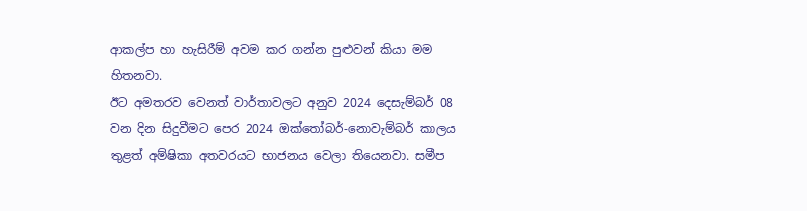ආකල්ප හා හැසිරීම් අවම කර ගන්න පුළුවන් කියා මම හිතනවා.
ඊට අමතරව වෙනත් වාර්තාවලට අනුව 2024 දෙසැම්බර් 08 වන දින සිදුවීමට පෙර 2024 ඔක්තෝබර්-නොවැම්බර් කාලය තුළත් අම්ෂිකා අතවරයට භාජනය වෙලා තියෙනවා. සමීප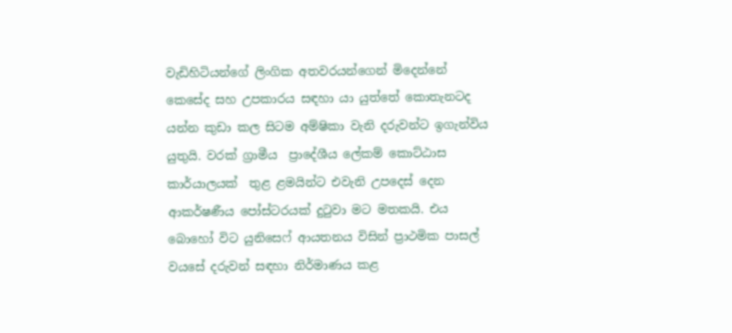වැඩිහිටියන්ගේ ලිංගික අතවරයන්ගෙන් මිදෙන්නේ කෙසේද සහ උපකාරය සඳහා යා යුත්තේ කොතැනටද යන්න කුඩා කල සිටම අම්ෂිකා වැනි දරුවන්ට ඉගැන්විය යුතුයි. වරක් ග්‍රාමීය  ප්‍රාදේශීය ලේකම් කොට්ඨාස කාර්යාලයක්  තුළ ළමයින්ට එවැනි උපදෙස් දෙන ආකර්ෂණීය පෝස්ටරයක් දුටුවා මට මතකයි. එය බොහෝ විට යුනිසෙෆ් ආයතනය විසින් ප්‍රාථමික පාසල් වයසේ දරුවන් සඳහා නිර්මාණය කළ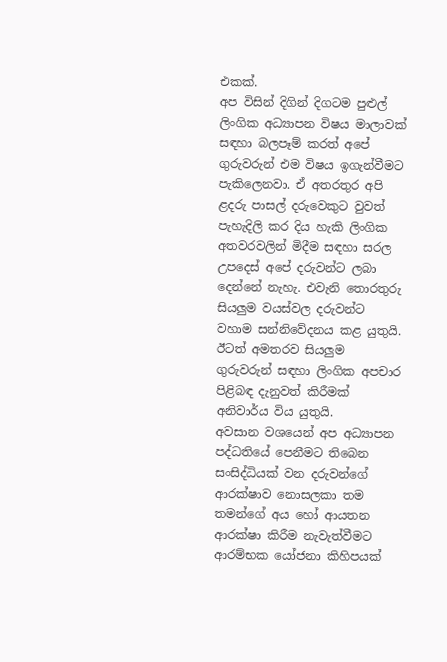එකක්.
අප විසින් දිගින් දිගටම පුළුල් ලිංගික අධ්‍යාපන විෂය මාලාවක් සඳහා බලපෑම් කරත් අපේ ගුරුවරුන් එම විෂය ඉගැන්වීමට පැකිලෙනවා. ඒ අතරතුර අපි ළදරු පාසල් දරුවෙකුට වුවත් පැහැදිලි කර දිය හැකි ලිංගික අතවරවලින් මිදීම සඳහා සරල උපදෙස් අපේ දරුවන්ට ලබා දෙන්නේ නැහැ. එවැනි තොරතුරු සියලු‍ම වයස්වල දරුවන්ට වහාම සන්නිවේදනය කළ යුතුයි.
ඊටත් අමතරව සියලු‍ම ගුරුවරුන් සඳහා ලිංගික අපචාර පිළිබඳ දැනුවත් කිරීමක් අනිවාර්ය විය යුතුයි.
අවසාන වශයෙන් අප අධ්‍යාපන පද්ධතියේ පෙනීමට තිබෙන සංසිද්ධියක් වන දරුවන්ගේ ආරක්ෂාව නොසලකා තම තමන්ගේ අය හෝ ආයතන ආරක්ෂා කිරීම නැවැත්වීමට ආරම්භක යෝජනා කිහිපයක්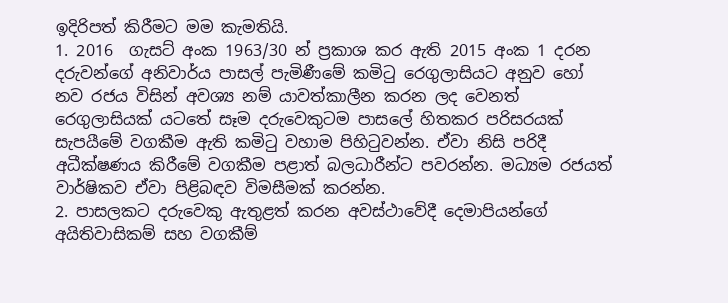ඉදිරිපත් කිරීමට මම කැමතියි.
1. 2016  ගැසට් අංක 1963/30 න් ප්‍රකාශ කර ඇති 2015 අංක 1 දරන දරුවන්ගේ අනිවාර්ය පාසල් පැමිණීමේ කමිටු රෙගුලාසියට අනුව හෝ නව රජය විසින් අවශ්‍ය නම් යාවත්කාලීන කරන ලද වෙනත් රෙගුලාසියක් යටතේ සෑම දරුවෙකුටම පාසලේ හිතකර පරිසරයක් සැපයීමේ වගකීම ඇති කමිටු වහාම පිහිටුවන්න. ඒවා නිසි පරිදී අධීක්ෂණය කිරීමේ වගකීම පළාත් බලධාරීන්ට පවරන්න. මධ්‍යම රජයත් වාර්ෂිකව ඒවා පිළිබඳව විමසීමක් කරන්න.
2. පාසලකට දරුවෙකු ඇතුළත් කරන අවස්ථාවේදී දෙමාපියන්ගේ අයිතිවාසිකම් සහ වගකීම්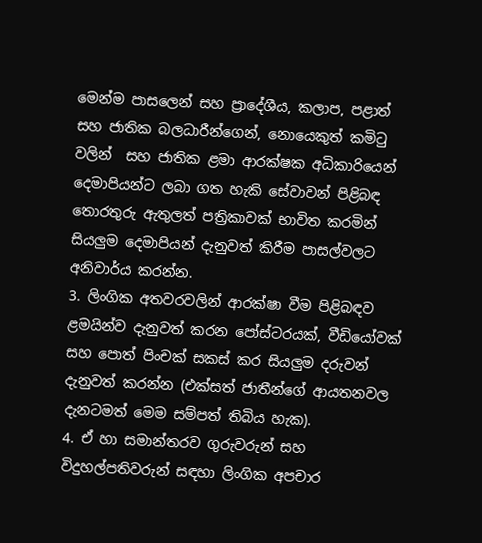මෙන්ම පාසලෙන් සහ ප්‍රාදේශීය, කලාප, පළාත් සහ ජාතික බලධාරීන්ගෙන්, නොයෙකුත් කමිටු වලින්  සහ ජාතික ළමා ආරක්ෂක අධිකාරියෙන් දෙමාපියන්ට ලබා ගත හැකි සේවාවන් පිළිබඳ තොරතුරු ඇතුලත් පත්‍රිකාවක් භාවිත කරමින් සියලු‍ම දෙමාපියන් දැනුවත් කිරීම පාසල්වලට අනිවාර්ය කරන්න.
3. ලිංගික අතවරවලින් ආරක්ෂා වීම පිළිබඳව ළමයින්ව දැනුවත් කරන පෝස්ටරයක්, වීඩියෝවක් සහ පොත් පිංචක් සකස් කර සියලු‍ම දරුවන් දැනුවත් කරන්න (එක්සත් ජාතීන්ගේ ආයතනවල දැනටමත් මෙම සම්පත් තිබිය හැක).
4. ඒ හා සමාන්තරව ගුරුවරුන් සහ විදුහල්පතිවරුන් සඳහා ලිංගික අපචාර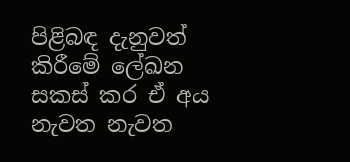පිළිබඳ දැනුවත් කිරීමේ ලේඛන සකස් කර ඒ අය නැවත නැවත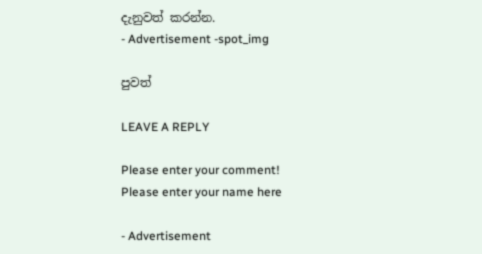දැනුවත් කරන්න.
- Advertisement -spot_img

පුවත්

LEAVE A REPLY

Please enter your comment!
Please enter your name here

- Advertisement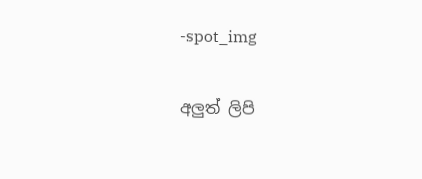-spot_img

අලුත් ලිපි